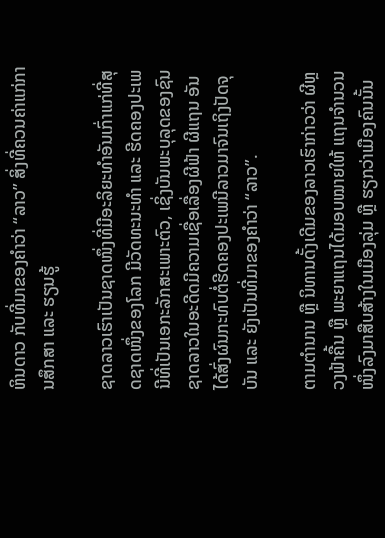ຫິນດາວ ກັບທີ່ມາຂອງຄຳວ່າ “ລາວ” ສິ່ງທີ່ຄວນຄ່າແກ່ການສຶກສາ ແລະ ຮຽນຮູ້

ຊາດລາວເຮົາເປັນຊາດໜຶ່ງທີ່ມີອະລິຍະທຳອັນເກົ່າແກ່ທີ່ສຸດຊາດໜຶ່ງຂອງໂລກ ມີວັດທະນະທຳ ແລະ ຮີດຄອງປະເພນີທີ່ເປັນເອກະລັກສະເພາະຕົວ, ເຊິ່ງບັນພະບຸລຸດຂອງຊົນຊາດລາວໃນອະດີດມີຄວາມເຊື່ອເລື່ອງຜີຟ້າ ຜີແຖນ ອັນໄດ້ສົ່ງຜົນກະທົບຕໍ່ຮີດຄອງປະເພນີລາວມາຈົນເຖິງປັດຈຸບັນ ແລະ ຍັງເປັນທີ່ມາຂອງຄຳວ່າ “ລາວ”.

ຕາມຕຳນານ ຫຼື ນິທານດັ້ງເດີມຂອງລາວເຮົາກ່າວວ່າ ຜີຫຼວງຟ້າຄື້ນ ຫຼື ພະຍາແຖນໄດ້ມອບໝາຍໃຫ້ ແຖນຈຳນວນໜຶ່ງລົງມາສືບສ້າງໃນເມືອງລຸ່ມ ຫຼື ຮຽກວ່າເມືອງຄົນນັ້ນ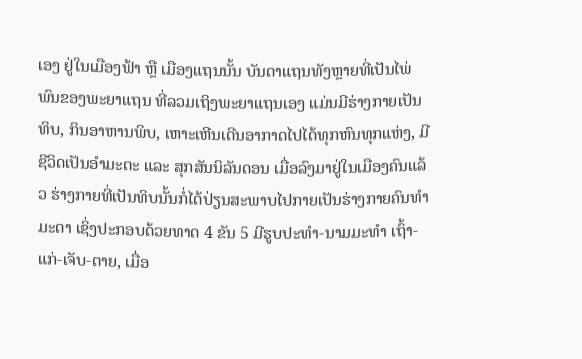ເອງ ຢູ່ໃນເມືອງຟ້າ ຫຼື ເມືອງແຖນນັ້ນ ບັນດາແຖນທັງຫຼາຍທີ່ເປັນໄພ່ພົນຂອງພະຍາແຖນ ທີ່ລວມເຖິງພະຍາແຖນເອງ ແມ່ນມີຮ່າງກາຍເປັນທິບ, ກິນອາຫານພິບ, ເຫາະເຫີນເດີນອາກາດໄປໄດ້ທຸກຫົນທຸກແຫ່ງ, ມີຊີວິດເປັນອຳມະຕະ ແລະ ສຸກສັນນິລັນດອນ ເມື່ອລົງມາຢູ່ໃນເມືອງຄົນແລ້ວ ຮ່າງກາຍທີ່ເປັນທິບນັ້ນກໍ່ໄດ້ປ່ຽນສະພາບໄປກາຍເປັນຮ່າງກາຍຄົນທຳມະດາ ເຊິ່ງປະກອບດ້ວຍທາດ 4 ຂັນ 5 ມີຮູບປະທຳ-ນາມມະທຳ ເຖົ້າ-ແກ່-ເຈັບ-ຕາຍ, ເມື່ອ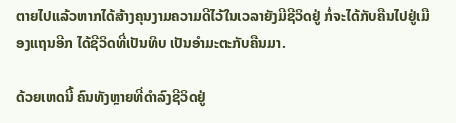ຕາຍໄປແລ້ວຫາກໄດ້ສ້າງຄຸນງາມຄວາມດີໄວ້ໃນເວລາຍັງມີຊີວິດຢູ່ ກໍ່ຈະໄດ້ກັບຄືນໄປຢູ່ເມືອງແຖນອີກ ໄດ້ຊີວິດທີ່ເປັນທິບ ເປັນອຳມະຕະກັບຄືນມາ.

ດ້ວຍເຫດນີ້ ຄົນທັງຫຼາຍທີ່ດຳລົງຊີວິດຢູ່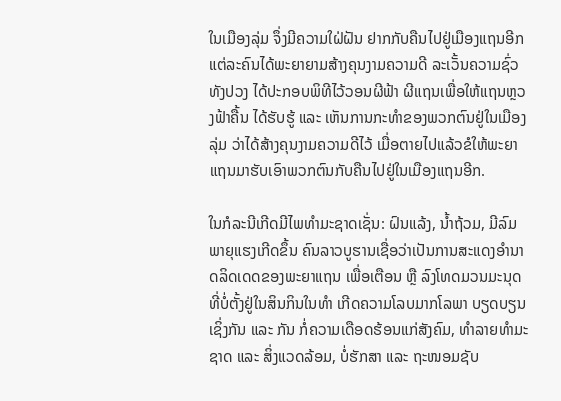ໃນເມືອງລຸ່ມ ຈຶ່ງມີຄວາມໃຝ່ຝັນ ຢາກກັບຄືນໄປຢູ່ເມືອງແຖນອີກ ແຕ່ລະຄົນໄດ້ພະຍາຍາມສ້າງຄຸນງາມຄວາມດີ ລະເວັ້ນຄວາມຊົ່ວທັງປວງ ໄດ້ປະກອບພິທີໄວ້ວອນຜີຟ້າ ຜີແຖນເພື່ອໃຫ້ແຖນຫຼວງຟ້າຄື້ນ ໄດ້ຮັບຮູ້ ແລະ ເຫັນການກະທຳຂອງພວກຕົນຢູ່ໃນເມືອງລຸ່ມ ວ່າໄດ້ສ້າງຄຸນງາມຄວາມດີໄວ້ ເມື່ອຕາຍໄປແລ້ວຂໍໃຫ້ພະຍາແຖນມາຮັບເອົາພວກຕົນກັບຄືນໄປຢູ່ໃນເມືອງແຖນອີກ.

ໃນກໍລະນີເກີດມີໄພທຳມະຊາດເຊັ່ນ: ຝົນແລ້ງ, ນ້ຳຖ້ວມ, ມີລົມພາຍຸແຮງເກີດຂຶ້ນ ຄົນລາວບູຮານເຊື່ອວ່າເປັນການສະແດງອຳນາດລິດເດດຂອງພະຍາແຖນ ເພື່ອເຕືອນ ຫຼື ລົງໂທດມວນມະນຸດທີ່ບໍ່ຕັ້ງຢູ່ໃນສິນກິນໃນທຳ ເກີດຄວາມໂລບມາກໂລພາ ບຽດບຽນເຊິ່ງກັນ ແລະ ກັນ ກໍ່ຄວາມເດືອດຮ້ອນແກ່ສັງຄົມ, ທຳລາຍທຳມະຊາດ ແລະ ສິ່ງແວດລ້ອມ, ບໍ່ຮັກສາ ແລະ ຖະໜອມຊັບ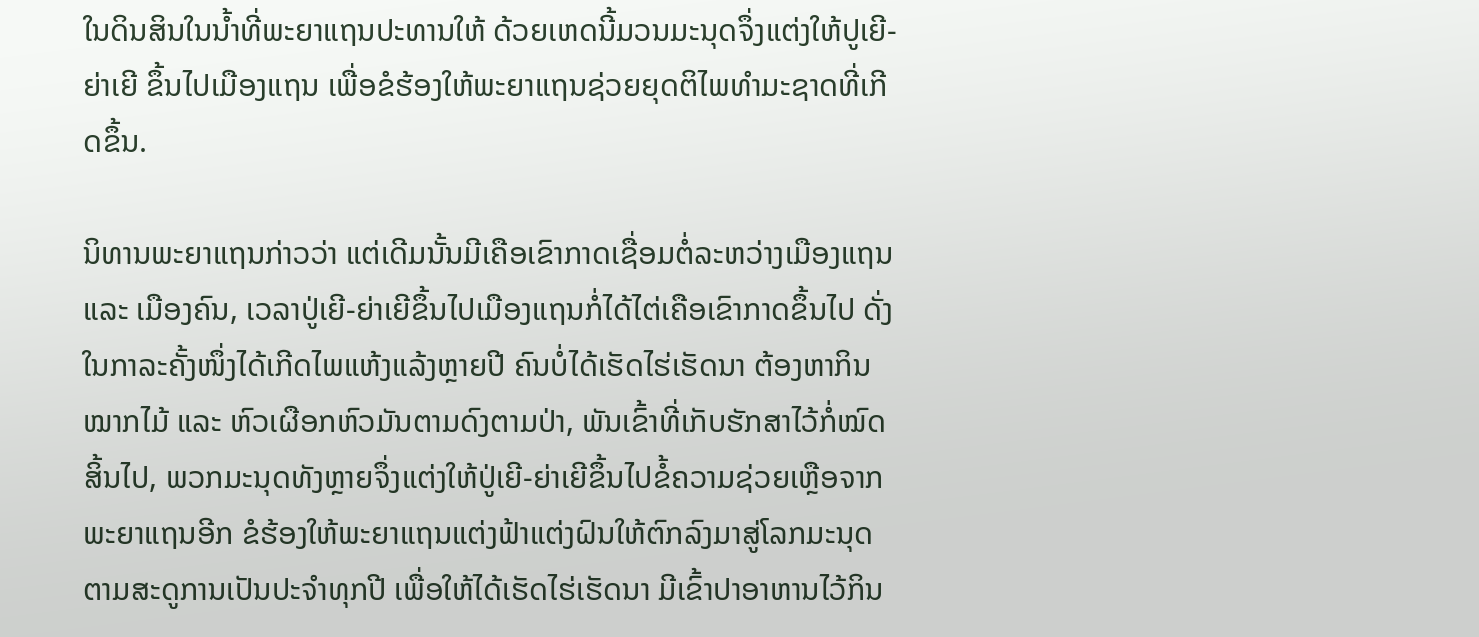ໃນດິນສິນໃນນ້ຳທີ່ພະຍາແຖນປະທານໃຫ້ ດ້ວຍເຫດນີ້ມວນມະນຸດຈຶ່ງແຕ່ງໃຫ້ປູເຍີ-ຍ່າເຍີ ຂຶ້ນໄປເມືອງແຖນ ເພື່ອຂໍຮ້ອງໃຫ້ພະຍາແຖນຊ່ວຍຍຸດຕິໄພທຳມະຊາດທີ່ເກີດຂຶ້ນ.

ນິທານພະຍາແຖນກ່າວວ່າ ແຕ່ເດີມນັ້ນມີເຄືອເຂົາກາດເຊື່ອມຕໍ່ລະຫວ່າງເມືອງແຖນ ແລະ ເມືອງຄົນ, ເວລາປູ່ເຍີ-ຍ່າເຍີຂຶ້ນໄປເມືອງແຖນກໍ່ໄດ້ໄຕ່ເຄືອເຂົາກາດຂຶ້ນໄປ ດັ່ງໃນກາລະຄັ້ງໜຶ່ງໄດ້ເກີດໄພແຫ້ງແລ້ງຫຼາຍປີ ຄົນບໍ່ໄດ້ເຮັດໄຮ່ເຮັດນາ ຕ້ອງຫາກິນໝາກໄມ້ ແລະ ຫົວເຜືອກຫົວມັນຕາມດົງຕາມປ່າ, ພັນເຂົ້າທີ່ເກັບຮັກສາໄວ້ກໍ່ໝົດສິ້ນໄປ, ພວກມະນຸດທັງຫຼາຍຈຶ່ງແຕ່ງໃຫ້ປູ່ເຍີ-ຍ່າເຍີຂຶ້ນໄປຂໍ້ຄວາມຊ່ວຍເຫຼືອຈາກພະຍາແຖນອີກ ຂໍຮ້ອງໃຫ້ພະຍາແຖນແຕ່ງຟ້າແຕ່ງຝົນໃຫ້ຕົກລົງມາສູ່ໂລກມະນຸດ ຕາມສະດູການເປັນປະຈຳທຸກປີ ເພື່ອໃຫ້ໄດ້ເຮັດໄຮ່ເຮັດນາ ມີເຂົ້າປາອາຫານໄວ້ກິນ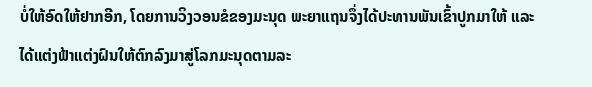ບໍ່ໃຫ້ອົດໃຫ້ຢາກອີກ, ໂດຍການວິງວອນຂໍຂອງມະນຸດ ພະຍາແຖນຈຶ່ງໄດ້ປະທານພັນເຂົ້າປູກມາໃຫ້ ແລະ ໄດ້ແຕ່ງຟ້າແຕ່ງຝົນໃຫ້ຕົກລົງມາສູ່ໂລກມະນຸດຕາມລະ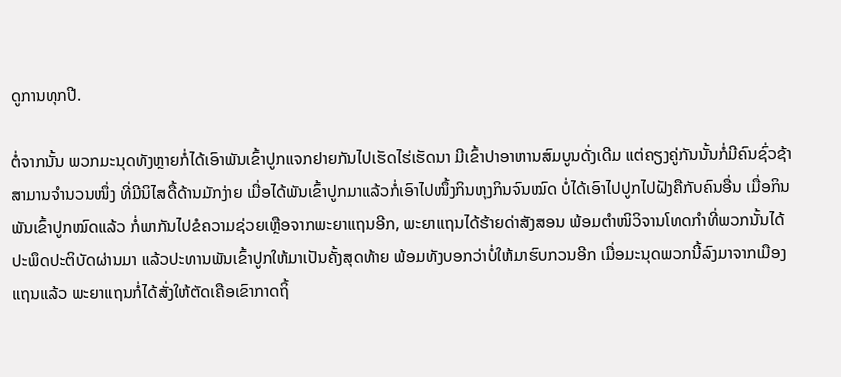ດູການທຸກປີ.

ຕໍ່ຈາກນັ້ນ ພວກມະນຸດທັງຫຼາຍກໍ່ໄດ້ເອົາພັນເຂົ້າປູກແຈກຢາຍກັນໄປເຮັດໄຮ່ເຮັດນາ ມີເຂົ້າປາອາຫານສົມບູນດັ່ງເດີມ ແຕ່ຄຽງຄູ່ກັນນັ້ນກໍ່ມີຄົນຊົ່ວຊ້າສາມານຈຳນວນໜຶ່ງ ທີ່ມີນິໄສດື້ດ້ານມັກງ່າຍ ເມື່ອໄດ້ພັນເຂົ້າປູກມາແລ້ວກໍ່ເອົາໄປໜຶ້ງກິນຫຸງກິນຈົນໝົດ ບໍ່ໄດ້ເອົາໄປປູກໄປຝັງຄືກັບຄົນອື່ນ ເມື່ອກິນພັນເຂົ້າປູກໝົດແລ້ວ ກໍ່ພາກັນໄປຂໍຄວາມຊ່ວຍເຫຼືອຈາກພະຍາແຖນອີກ, ພະຍາແຖນໄດ້ຮ້າຍດ່າສັງສອນ ພ້ອມຕຳໜິວິຈານໂທດກຳທີ່ພວກນັ້ນໄດ້ປະພຶດປະຕິບັດຜ່ານມາ ແລ້ວປະທານພັນເຂົ້າປູກໃຫ້ມາເປັນຄັ້ງສຸດທ້າຍ ພ້ອມທັງບອກວ່າບໍ່ໃຫ້ມາຮົບກວນອີກ ເມື່ອມະນຸດພວກນີ້ລົງມາຈາກເມືອງແຖນແລ້ວ ພະຍາແຖນກໍ່ໄດ້ສັ່ງໃຫ້ຕັດເຄືອເຂົາກາດຖິ້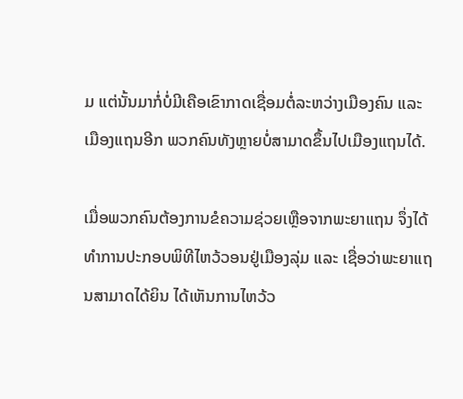ມ ແຕ່ນັ້ນມາກໍ່ບໍ່ມີເຄືອເຂົາກາດເຊື່ອມຕໍ່ລະຫວ່າງເມືອງຄົນ ແລະ ເມືອງແຖນອີກ ພວກຄົນທັງຫຼາຍບໍ່ສາມາດຂຶ້ນໄປເມືອງແຖນໄດ້.

ເມື່ອພວກຄົນຕ້ອງການຂໍຄວາມຊ່ວຍເຫຼືອຈາກພະຍາແຖນ ຈຶ່ງໄດ້ທຳການປະກອບພິທີໄຫວ້ວອນຢູ່ເມືອງລຸ່ມ ແລະ ເຊື່ອວ່າພະຍາແຖນສາມາດໄດ້ຍິນ ໄດ້ເຫັນການໄຫວ້ວ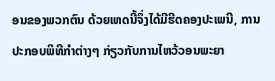ອນຂອງພວກຕົນ ດ້ວຍເຫດນີ້ຈຶ່ງໄດ້ມີຮີດຄອງປະເພນີ, ການປະກອບພິທີກຳຕ່າງໆ ກ່ຽວກັບການໄຫວ້ວອນພະຍາ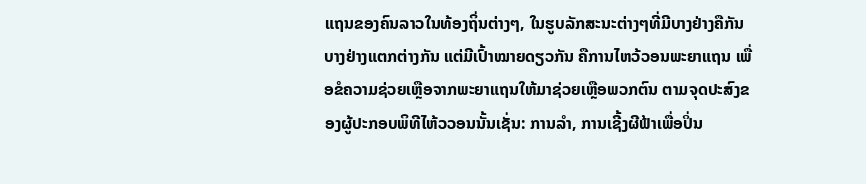ແຖນຂອງຄົນລາວໃນທ້ອງຖິ່ນຕ່າງໆ, ໃນຮູບລັກສະນະຕ່າງໆທີ່ມີບາງຢ່າງຄືກັນ ບາງຢ່າງແຕກຕ່າງກັນ ແຕ່ມີເປົ້າໝາຍດຽວກັນ ຄືການໄຫວ້ວອນພະຍາແຖນ ເພື່ອຂໍຄວາມຊ່ວຍເຫຼືອຈາກພະຍາແຖນໃຫ້ມາຊ່ວຍເຫຼືອພວກຕົນ ຕາມຈຸດປະສົງຂອງຜູ້ປະກອບພິທີໄຫ້ວວອນນັ້ນເຊັ່ນ: ການລຳ, ການເຊີ້ງຜີຟ້າເພື່ອປິ່ນ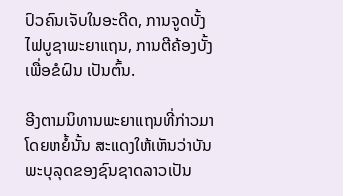ປົວຄົນເຈັບໃນອະດີດ, ການຈູດບັ້ງໄຟບູຊາພະຍາແຖນ, ການຕີຄ້ອງບັ້ງເພື່ອຂໍຝົນ ເປັນຕົ້ນ.

ອີງຕາມນິທານພະຍາແຖນທີ່ກ່າວມາໂດຍຫຍໍ້ນັ້ນ ສະແດງໃຫ້ເຫັນວ່າບັນພະບຸລຸດຂອງຊົນຊາດລາວເປັນ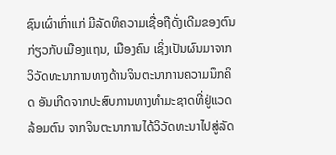ຊົນເຜົ່າເກົ່າແກ່ ມີລັດທິຄວາມເຊື່ອຖືດັ່ງເດີມຂອງຕົນກ່ຽວກັບເມືອງແຖນ, ເມືອງຄົນ ເຊິ່ງເປັນຜົນມາຈາກວິວັດທະນາການທາງດ້ານຈິນຕະນາການຄວາມນຶກຄິດ ອັນເກີດຈາກປະສົບການທາງທຳມະຊາດທີ່ຢູ່ແວດລ້ອມຕົນ ຈາກຈິນຕະນາການໄດ້ວິວັດທະນາໄປສູ່ລັດ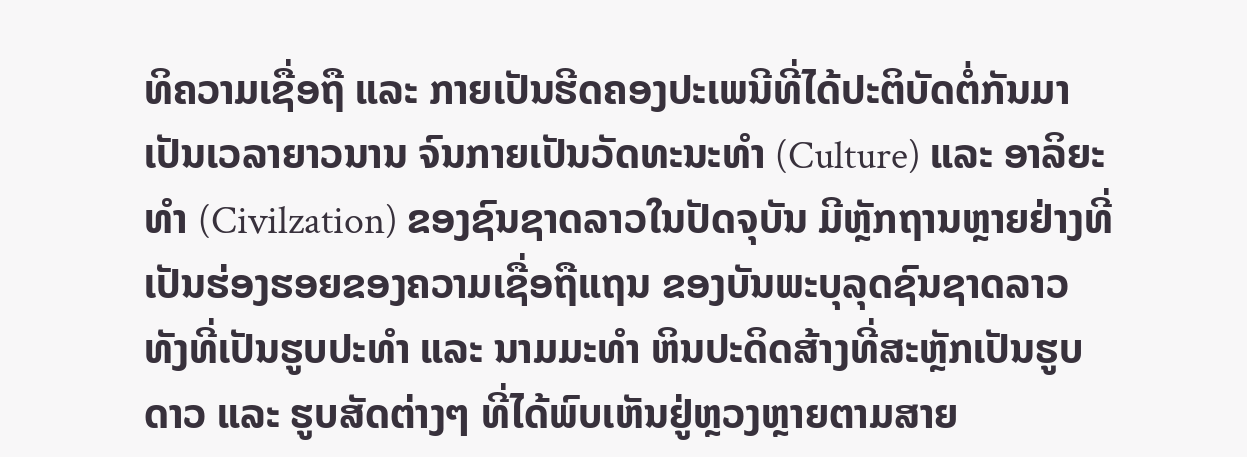ທິຄວາມເຊື່ອຖື ແລະ ກາຍເປັນຮີດຄອງປະເພນີທີ່ໄດ້ປະຕິບັດຕໍ່ກັນມາເປັນເວລາຍາວນານ ຈົນກາຍເປັນວັດທະນະທຳ (Culture) ແລະ ອາລິຍະທຳ (Civilzation) ຂອງຊົນຊາດລາວໃນປັດຈຸບັນ ມີຫຼັກຖານຫຼາຍຢ່າງທີ່ເປັນຮ່ອງຮອຍຂອງຄວາມເຊື່ອຖືແຖນ ຂອງບັນພະບຸລຸດຊົນຊາດລາວ ທັງທີ່ເປັນຮູບປະທຳ ແລະ ນາມມະທຳ ຫິນປະດິດສ້າງທີ່ສະຫຼັກເປັນຮູບດາວ ແລະ ຮູບສັດຕ່າງໆ ທີ່ໄດ້ພົບເຫັນຢູ່ຫຼວງຫຼາຍຕາມສາຍ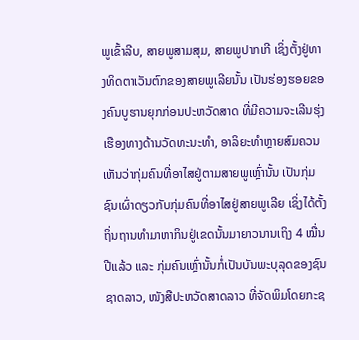ພູເຂົ້າລີບ, ສາຍພູສາມສຸມ, ສາຍພູປາກເກີ ເຊິ່ງຕັ້ງຢູ່ທາງທິດຕາເວັນຕົກຂອງສາຍພູເລີຍນັ້ນ ເປັນຮ່ອງຮອຍຂອງຄົນບູຮານຍຸກກ່ອນປະຫວັດສາດ ທີ່ມີຄວາມຈະເລີນຮຸ່ງເຮືອງທາງດ້ານວັດທະນະທຳ, ອາລິຍະທຳຫຼາຍສົມຄວນ ເຫັນວ່າກຸ່ມຄົນທີ່ອາໄສຢູ່ຕາມສາຍພູເຫຼົ່ານັ້ນ ເປັນກຸ່ມຊົນເຜົ່າດຽວກັບກຸ່ມຄົນທີ່ອາໄສຢູ່ສາຍພູເລີຍ ເຊິ່ງໄດ້ຕັ້ງຖິ່ນຖານທຳມາຫາກິນຢູ່ເຂດນັ້ນມາຍາວນານເຖິງ 4 ໝື່ນປີແລ້ວ ແລະ ກຸ່ມຄົນເຫຼົ່ານັ້ນກໍ່ເປັນບັນພະບຸລຸດຂອງຊົນຊາດລາວ, ໜັງສືປະຫວັດສາດລາວ ທີ່ຈັດພິມໂດຍກະຊ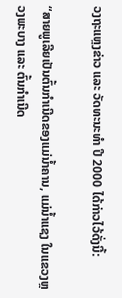ວງຖະແຫຼງຂ່າວ ແລະ ວັດທະນະທຳ ປີ 2000 ໄດ້ກ່າວໄວ້ດັ່ງນີ້:

“ສາຍພູເລີຍເປັນຕົ້ນກຳເນີດຂອງແມ່ນ້ຳຄານ, ແມ່ນ້ຳແຊງ ໃນແຂວງຫຼວງພະບາງ ແລະ ຕົ້ນກຳເນີດ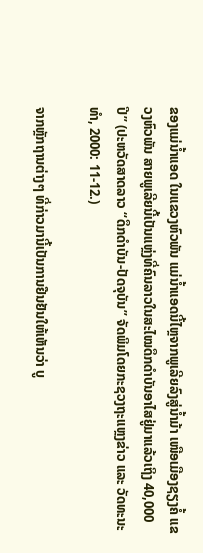ຂອງແມ່ນ້ຳແອດ ໃນແຂວງຫົວພັນ ແມ່ນ້ຳແອດນີ້ໄຫຼຈາກພູເລີຍລົງສູ່ນ້ຳມ້າ ເໜືອເມືອງຊຽງຄໍ້ ແຂວງຫົວພັນ ສາຍພູເລີຍນີ້ເປັນແຫຼ່ງທີ່ຄົນລາວໃນສະໄໝດຶກດຳບັນອາໄສຢູ່ມາແລ້ວເຖິງ 40,000 ປີ” (ປະຫວັດສາດລາວ “ດຶກດຳບັນ-ປັດຈຸບັນ” ຈັດພິມໂດຍກະຊວງຖະແຫຼງຂ່າວ ແລະ ວັດທະນະທຳ, 2000: 11-12.)

ຈາກຫຼັກຖານຕ່າງໆ ທີ່ກ່າວມານີ້ເປັນການຢືນຢັນໃຫ້ເຫັນວ່າ ບູ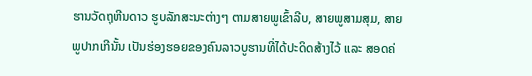ຮານວັດຖຸຫີນດາວ ຮູບລັກສະນະຕ່າງໆ ຕາມສາຍພູເຂົ້າລີບ, ສາຍພູສາມສຸມ, ສາຍພູປາກເກີນັ້ນ ເປັນຮ່ອງຮອຍຂອງຄົນລາວບູຮານທີ່ໄດ້ປະດິດສ້າງໄວ້ ແລະ ສອດຄ່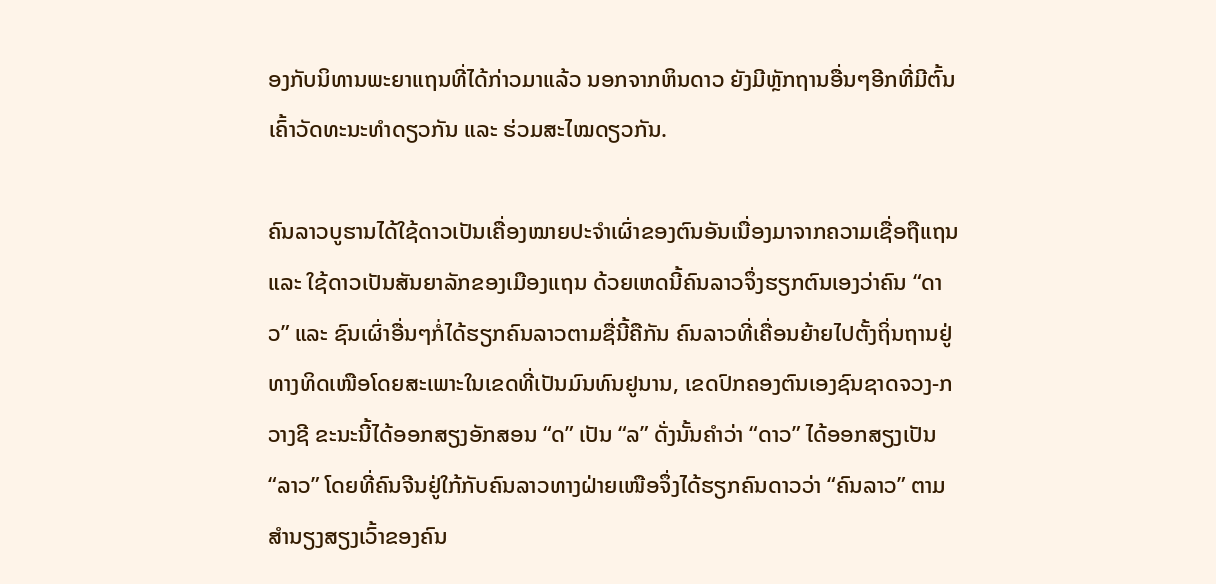ອງກັບນິທານພະຍາແຖນທີ່ໄດ້ກ່າວມາແລ້ວ ນອກຈາກຫິນດາວ ຍັງມີຫຼັກຖານອື່ນໆອີກທີ່ມີຕົ້ນເຄົ້າວັດທະນະທຳດຽວກັນ ແລະ ຮ່ວມສະໄໝດຽວກັນ.

ຄົນລາວບູຮານໄດ້ໃຊ້ດາວເປັນເຄື່ອງໝາຍປະຈຳເຜົ່າຂອງຕົນອັນເນື່ອງມາຈາກຄວາມເຊື່ອຖືແຖນ ແລະ ໃຊ້ດາວເປັນສັນຍາລັກຂອງເມືອງແຖນ ດ້ວຍເຫດນີ້ຄົນລາວຈຶ່ງຮຽກຕົນເອງວ່າຄົນ “ດາວ” ແລະ ຊົນເຜົ່າອື່ນໆກໍ່ໄດ້ຮຽກຄົນລາວຕາມຊື່ນີ້ຄືກັນ ຄົນລາວທີ່ເຄື່ອນຍ້າຍໄປຕັ້ງຖິ່ນຖານຢູ່ທາງທິດເໜືອໂດຍສະເພາະໃນເຂດທີ່ເປັນມົນທົນຢູນານ, ເຂດປົກຄອງຕົນເອງຊົນຊາດຈວງ-ກວາງຊີ ຂະນະນີ້ໄດ້ອອກສຽງອັກສອນ “ດ” ເປັນ “ລ” ດັ່ງນັ້ນຄຳວ່າ “ດາວ” ໄດ້ອອກສຽງເປັນ “ລາວ” ໂດຍທີ່ຄົນຈີນຢູ່ໃກ້ກັບຄົນລາວທາງຝ່າຍເໜືອຈຶ່ງໄດ້ຮຽກຄົນດາວວ່າ “ຄົນລາວ” ຕາມສຳນຽງສຽງເວົ້າຂອງຄົນ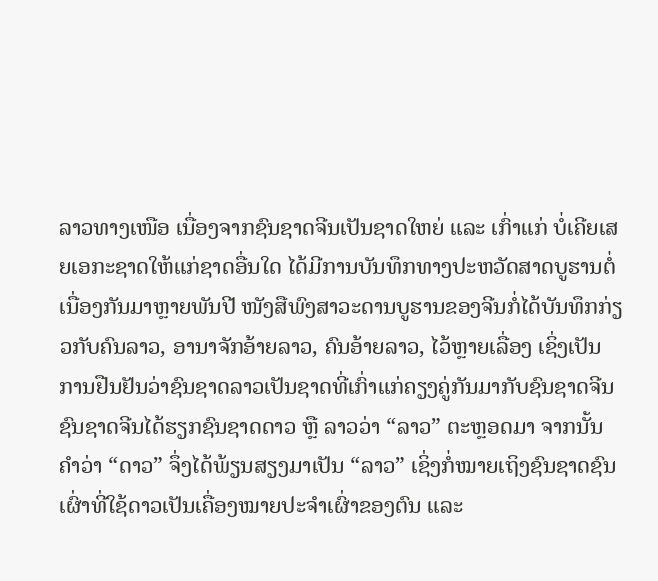ລາວທາງເໜືອ ເນື່ອງຈາກຊົນຊາດຈີນເປັນຊາດໃຫຍ່ ແລະ ເກົ່າແກ່ ບໍ່ເຄີຍເສຍເອກະຊາດໃຫ້ແກ່ຊາດອື່ນໃດ ໄດ້ມີການບັນທຶກທາງປະຫວັດສາດບູຮານຕໍ່ເນື່ອງກັນມາຫຼາຍພັນປີ ໜັງສືພົງສາວະດານບູຮານຂອງຈີນກໍ່ໄດ້ບັນທຶກກ່ຽວກັບຄົນລາວ, ອານາຈັກອ້າຍລາວ, ຄົນອ້າຍລາວ, ໄວ້ຫຼາຍເລື່ອງ ເຊິ່ງເປັນການຢືນຢັນວ່າຊົນຊາດລາວເປັນຊາດທີ່ເກົ່າແກ່ຄຽງຄູ່ກັນມາກັບຊົນຊາດຈີນ ຊົນຊາດຈີນໄດ້ຮຽກຊົນຊາດດາວ ຫຼື ລາວວ່າ “ລາວ” ຕະຫຼອດມາ ຈາກນັ້ນຄຳວ່າ “ດາວ” ຈຶ່ງໄດ້ພ້ຽນສຽງມາເປັນ “ລາວ” ເຊິ່ງກໍ່ໝາຍເຖິງຊົນຊາດຊົນເຜົ່າທີ່ໃຊ້ດາວເປັນເຄື່ອງໝາຍປະຈຳເຜົ່າຂອງຕົນ ແລະ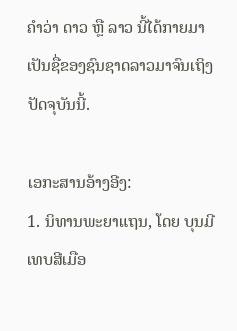ຄຳວ່າ ດາວ ຫຼື ລາວ ນີ້ໄດ້ກາຍມາເປັນຊື່ຂອງຊົນຊາດລາວມາຈົນເຖິງປັດຈຸບັນນີ້.

ເອກະສານອ້າງອີງ:
1. ນິທານພະຍາແຖນ, ໂດຍ ບຸນມີ ເທບສີເມືອ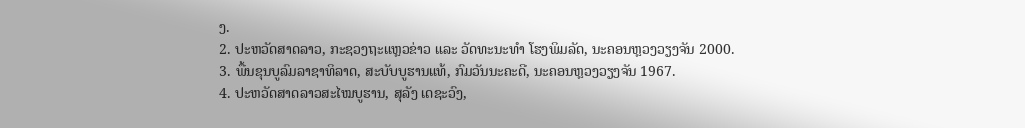ງ.
2. ປະຫວັດສາດລາວ, ກະຊວງຖະແຫຼວຂ່າວ ແລະ ວັດທະນະທຳ ໂຮງພິມລັດ, ນະຄອນຫຼວງວຽງຈັນ 2000.
3. ພື້ນຂຸນບູລົມລາຊາທິລາດ, ສະບັບບູຮານແທ້, ກົມວັນນະຄະດີ, ນະຄອນຫຼວງວຽງຈັນ 1967.
4. ປະຫວັດສາດລາວສະໄໝບູຮານ, ສຸລັງ ເດຊະວົງ,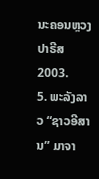ນະຄອນຫຼວງປາຣີສ 2003.
5. ພະລັງລາວ “ຊາວອີສານ” ມາຈາ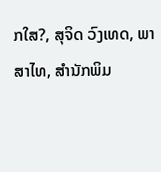ກໃສ?, ສຸຈິດ ວົງເທດ, ພາສາໄທ, ສຳນັກພິມ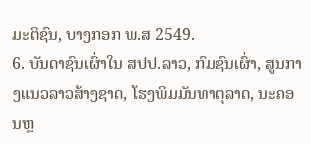ມະຕິຊົນ, ບາງກອກ ພ.ສ 2549.
6. ບັນດາຊົນເຜົ່າໃນ ສປປ.ລາວ, ກົມຊົນເຜົ່າ, ສູນກາງແນວລາວສ້າງຊາດ, ໂຮງພິມມັນທາຕຸລາດ, ນະຄອນຫຼ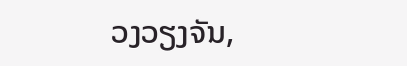ວງວຽງຈັນ,